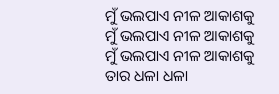ମୁଁ ଭଲପାଏ ନୀଳ ଆକାଶକୁ
ମୁଁ ଭଲପାଏ ନୀଳ ଆକାଶକୁ
ମୁଁ ଭଲପାଏ ନୀଳ ଆକାଶକୁ
ତାର ଧଳା ଧଳା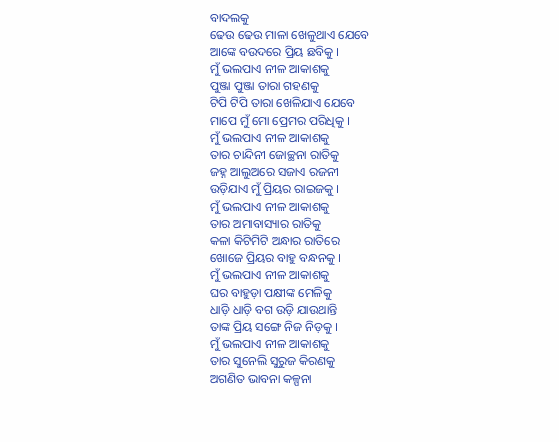ବାଦଲକୁ
ଢେଉ ଢେଉ ମାଳା ଖେଳୁଥାଏ ଯେବେ
ଆଙ୍କେ ବଉଦରେ ପ୍ରିୟ ଛବିକୁ ।
ମୁଁ ଭଲପାଏ ନୀଳ ଆକାଶକୁ
ପୁଞ୍ଜା ପୁଞ୍ଜା ତାରା ଗହଣକୁ
ଟିପି ଟିପି ତାରା ଖେଳିଯାଏ ଯେବେ
ମାପେ ମୁଁ ମୋ ପ୍ରେମର ପରିଧିକୁ ।
ମୁଁ ଭଲପାଏ ନୀଳ ଆକାଶକୁ
ତାର ଚାନ୍ଦିନୀ ଜୋଚ୍ଛନା ରାତିକୁ
ଜହ୍ନ ଆଲୁଅରେ ସଜାଏ ରଜନୀ
ଉଡ଼ିଯାଏ ମୁଁ ପ୍ରିୟର ରାଇଜକୁ ।
ମୁଁ ଭଲପାଏ ନୀଳ ଆକାଶକୁ
ତାର ଅମାବାସ୍ୟାର ରାତିକୁ
କଳା କିଟିମିଟି ଅନ୍ଧାର ରାତିରେ
ଖୋଜେ ପ୍ରିୟର ବାହୁ ବନ୍ଧନକୁ ।
ମୁଁ ଭଲପାଏ ନୀଳ ଆକାଶକୁ
ଘର ବାହୁଡ଼ା ପକ୍ଷୀଙ୍କ ମେଳିକୁ
ଧାଡ଼ି ଧାଡ଼ି ବଗ ଉଡ଼ି ଯାଉଥାନ୍ତି
ତାଙ୍କ ପ୍ରିୟ ସଙ୍ଗେ ନିଜ ନିଡ଼କୁ ।
ମୁଁ ଭଲପାଏ ନୀଳ ଆକାଶକୁ
ତାର ସୁନେଲି ସୁରୁଜ କିରଣକୁ
ଅଗଣିତ ଭାବନା କଳ୍ପନା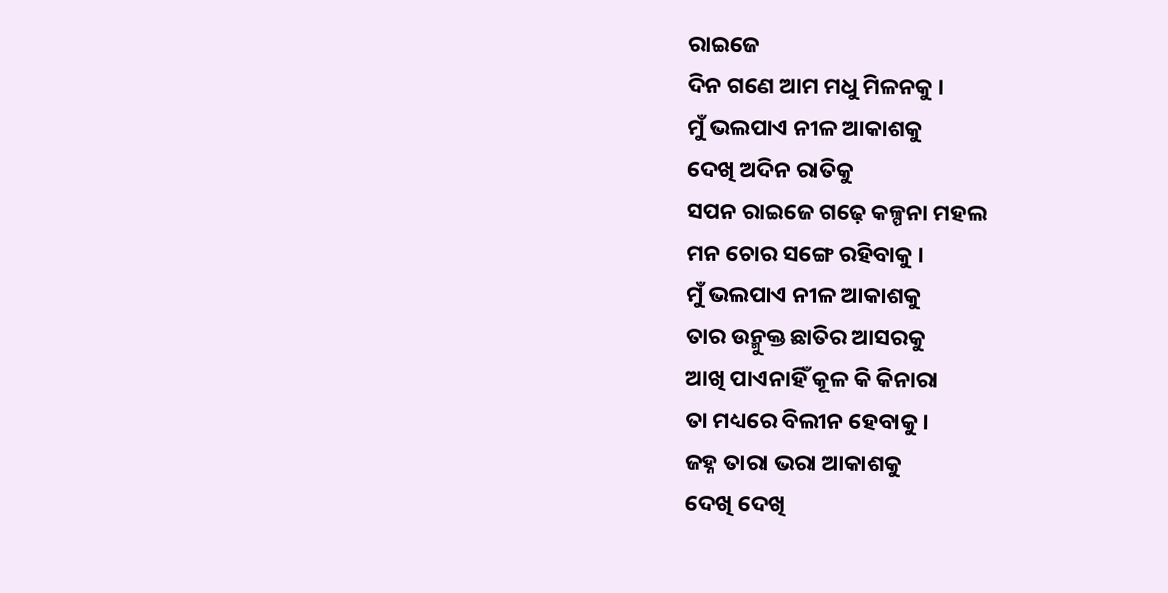ରାଇଜେ
ଦିନ ଗଣେ ଆମ ମଧୁ ମିଳନକୁ ।
ମୁଁ ଭଲପାଏ ନୀଳ ଆକାଶକୁ
ଦେଖି ଅଦିନ ରାତିକୁ
ସପନ ରାଇଜେ ଗଢ଼େ କଳ୍ପନା ମହଲ
ମନ ଚୋର ସଙ୍ଗେ ରହିବାକୁ ।
ମୁଁ ଭଲପାଏ ନୀଳ ଆକାଶକୁ
ତାର ଉନ୍ମୁକ୍ତ ଛାତିର ଆସରକୁ
ଆଖି ପାଏନାହିଁ କୂଳ କି କିନାରା
ତା ମଧ୍ୟରେ ବିଲୀନ ହେବାକୁ ।
ଜହ୍ନ ତାରା ଭରା ଆକାଶକୁ
ଦେଖି ଦେଖି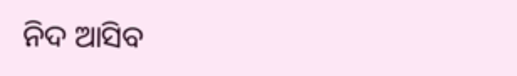ନିଦ ଆସିବ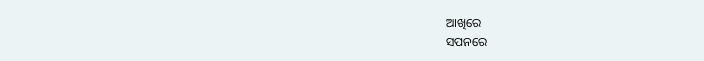ଆଖିରେ
ସପନରେ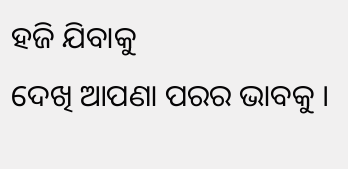ହଜି ଯିବାକୁ
ଦେଖି ଆପଣା ପରର ଭାବକୁ ।